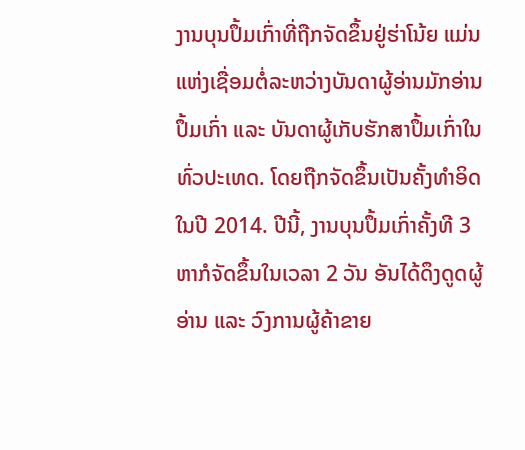ງານບຸນປຶ້ມເກົ່າທີ່ຖືກຈັດຂຶ້ນຢູ່ຮ່າໂນ້ຍ ແມ່ນແຫ່ງເຊື່ອມຕໍ່ລະຫວ່າງບັນດາຜູ້ອ່ານມັກອ່ານປຶ້ມເກົ່າ ແລະ ບັນດາຜູ້ເກັບຮັກສາປຶ້ມເກົ່າໃນທົ່ວປະເທດ. ໂດຍຖືກຈັດຂຶ້ນເປັນຄັ້ງທຳອິດໃນປີ 2014. ປີນີ້, ງານບຸນປຶ້ມເກົ່າຄັ້ງທີ 3 ຫາກໍຈັດຂຶ້ນໃນເວລາ 2 ວັນ ອັນໄດ້ດຶງດູດຜູ້ອ່ານ ແລະ ວົງການຜູ້ຄ້າຂາຍ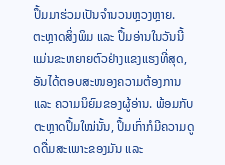ປຶ້ມມາຮ່ວມເປັນຈຳນວນຫຼວງຫຼາຍ.
ຕະຫຼາດສິ່ງພິມ ແລະ ປຶ້ມອ່ານໃນວັນນີ້ ແມ່ນຂະຫຍາຍຕົວຢ່າງແຂງແຮງທີ່ສຸດ, ອັນໄດ້ຕອບສະໜອງຄວາມຕ້ອງການ ແລະ ຄວາມນິຍົມຂອງຜູ້ອ່ານ. ພ້ອມກັບຕະຫຼາດປຶ້ມໃໝ່ນັ້ນ, ປຶ້ມເກົ່າກໍມີຄວາມດູດດື່ມສະເພາະຂອງມັນ ແລະ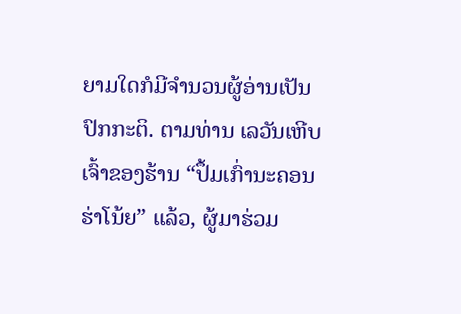ຍາມໃດກໍມີຈຳນວນຜູ້ອ່ານເປັນປົກກະຕິ. ຕາມທ່ານ ເລວັນເຫີບ ເຈົ້າຂອງຮ້ານ “ປຶ້ມເກົ່ານະຄອນຮ່າໂນ້ຍ” ແລ້ວ, ຜູ້ມາຮ່ວມ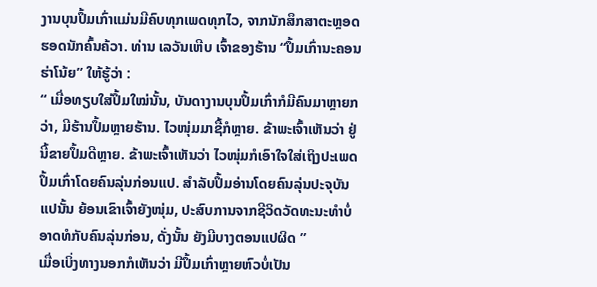ງານບຸນປຶ້ມເກົ່າແມ່ນມີຄົບທຸກເພດທຸກໄວ, ຈາກນັກສຶກສາຕະຫຼອດຮອດນັກຄົ້ນຄ້ວາ. ທ່ານ ເລວັນເຫີບ ເຈົ້າຂອງຮ້ານ “ປຶ້ມເກົ່ານະຄອນຮ່າໂນ້ຍ” ໃຫ້ຮູ້ວ່າ :
“ ເມື່ອທຽບໃສ່ປຶ້ມໃໝ່ນັ້ນ, ບັນດາງານບຸນປຶ້ມເກົ່າກໍມີຄົນມາຫຼາຍກວ່າ, ມີຮ້ານປຶ້ມຫຼາຍຮ້ານ. ໄວໜຸ່ມມາຊື້ກໍຫຼາຍ. ຂ້າພະເຈົ້າເຫັນວ່າ ຢູ່ນີ້ຂາຍປຶ້ມດີຫຼາຍ. ຂ້າພະເຈົ້າເຫັນວ່າ ໄວໜຸ່ມກໍເອົາໃຈໃສ່ເຖິງປະເພດປຶ້ມເກົ່າໂດຍຄົນລຸ່ນກ່ອນແປ. ສຳລັບປຶ້ມອ່ານໂດຍຄົນລຸ່ນປະຈຸບັນແປນັ້ນ ຍ້ອນເຂົາເຈົ້າຍັງໜຸ່ມ, ປະສົບການຈາກຊີວິດວັດທະນະທຳບໍ່ອາດທໍກັບຄົນລຸ່ນກ່ອນ, ດັ່ງນັ້ນ ຍັງມີບາງຕອນແປຜິດ ”
ເມື່ອເບິ່ງທາງນອກກໍເຫັນວ່າ ມີປຶ້ມເກົ່າຫຼາຍຫົວບໍ່ເປັນ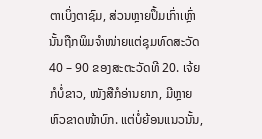ຕາເບິ່ງຕາຊົມ, ສ່ວນຫຼາຍປຶ້ມເກົ່າເຫຼົ່ານັ້ນຖືກພິມຈຳໜ່າຍແຕ່ຊຸມທົດສະວັດ 40 – 90 ຂອງສະຕະວັດທີ 20. ເຈ້ຍກໍບໍ່ຂາວ, ໜັງສືກໍອ່ານຍາກ, ມີຫຼາຍຫົວຂາດໜ້າບົກ. ແຕ່ບໍ່ຍ້ອນແນວນັ້ນ,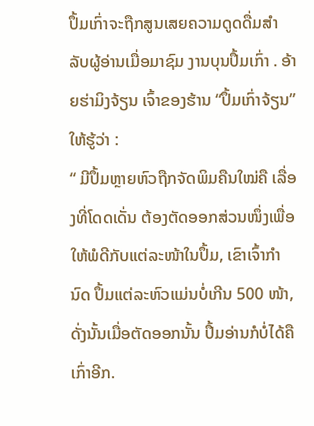ປຶ້ມເກົ່າຈະຖືກສູນເສຍຄວາມດູດດື່ມສຳລັບຜູ້ອ່ານເມື່ອມາຊົມ ງານບຸນປຶ້ມເກົ່າ . ອ້າຍຮ່າມິງຈ້ຽນ ເຈົ້າຂອງຮ້ານ “ປຶ້ມເກົ່າຈ້ຽນ” ໃຫ້ຮູ້ວ່າ :
“ ມີປຶ້ມຫຼາຍຫົວຖືກຈັດພິມຄືນໃໝ່ຄື ເລື່ອງທີ່ໂດດເດັ່ນ ຕ້ອງຕັດອອກສ່ວນໜຶ່ງເພື່ອໃຫ້ພໍດີກັບແຕ່ລະໜ້າໃນປຶ້ມ, ເຂົາເຈົ້າກຳນົດ ປຶ້ມແຕ່ລະຫົວແມ່ນບໍ່ເກີນ 500 ໜ້າ, ດັ່ງນັ້ນເມື່ອຕັດອອກນັ້ນ ປຶ້ມອ່ານກໍບໍ່ໄດ້ຄືເກົ່າອີກ.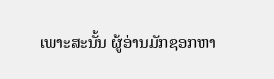ເພາະສະນັ້ນ ຜູ້ອ່ານມັກຊອກຫາ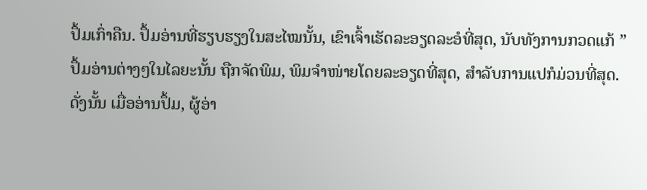ປຶ້ມເກົ່າຄືນ. ປຶ້ມອ່ານທີ່ຮຽບຮຽງໃນສະໄໝນັ້ນ, ເຂົາເຈົ້າເຮັດລະອຽດລະອໍທີ່ສຸດ, ນັບທັງການກວດແກ້ ”
ປຶ້ມອ່ານຕ່າງໆໃນໄລຍະນັ້ນ ຖືກຈັດພິມ, ພິມຈຳໜ່າຍໂດຍລະອຽດທີ່ສຸດ, ສຳລັບການແປກໍມ່ວນທີ່ສຸດ. ດັ່ງນັ້ນ ເມື່ອອ່ານປຶ້ມ, ຜູ້ອ່າ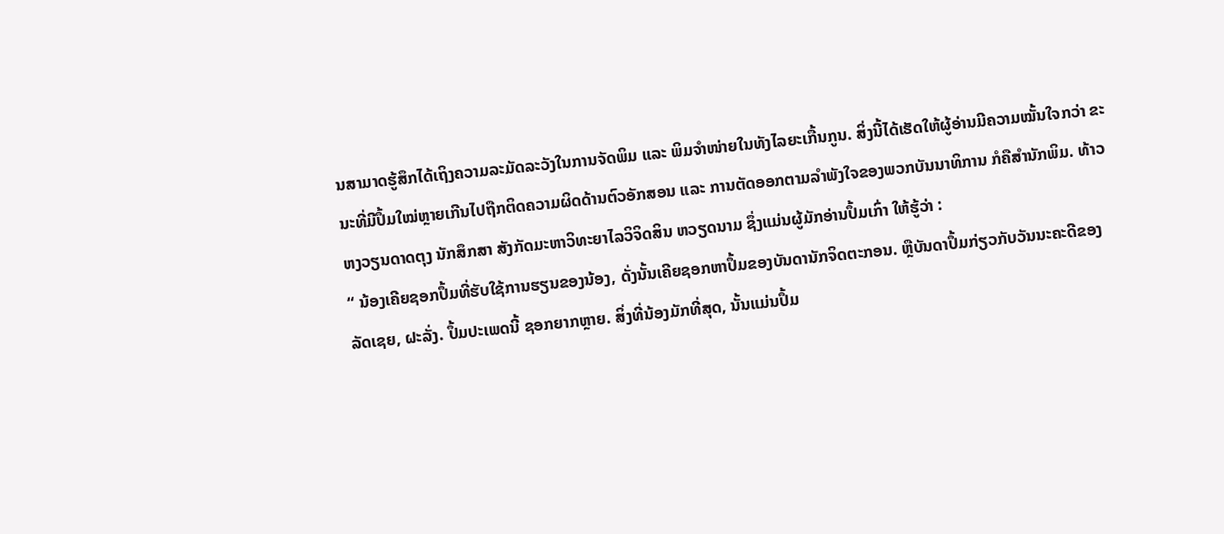ນສາມາດຮູ້ສຶກໄດ້ເຖິງຄວາມລະມັດລະວັງໃນການຈັດພິມ ແລະ ພິມຈຳໜ່າຍໃນທັງໄລຍະເກື້ນກູນ. ສິ່ງນີ້ໄດ້ເຮັດໃຫ້ຜູ້ອ່ານມີຄວາມໝັ້ນໃຈກວ່າ ຂະນະທີ່ມີປຶ້ມໃໝ່ຫຼາຍເກີນໄປຖືກຕິດຄວາມຜິດດ້ານຕົວອັກສອນ ແລະ ການຕັດອອກຕາມລຳພັງໃຈຂອງພວກບັນນາທິການ ກໍຄືສຳນັກພິມ. ທ້າວ ຫງວຽນດາດຕຸງ ນັກສຶກສາ ສັງກັດມະຫາວິທະຍາໄລວິຈິດສິນ ຫວຽດນາມ ຊຶ່ງແມ່ນຜູ້ມັກອ່ານປຶ້ມເກົ່າ ໃຫ້ຮູ້ວ່າ :
“ ນ້ອງເຄີຍຊອກປຶ້ມທີ່ຮັບໃຊ້ການຮຽນຂອງນ້ອງ, ດັ່ງນັ້ນເຄີຍຊອກຫາປຶ້ມຂອງບັນດານັກຈິດຕະກອນ. ຫຼືບັນດາປຶ້ມກ່ຽວກັບວັນນະຄະດີຂອງລັດເຊຍ, ຝະລັ່ງ. ປຶ້ມປະເພດນີ້ ຊອກຍາກຫຼາຍ. ສິ່ງທີ່ນ້ອງມັກທີ່ສຸດ, ນັ້ນແມ່ນປຶ້ມ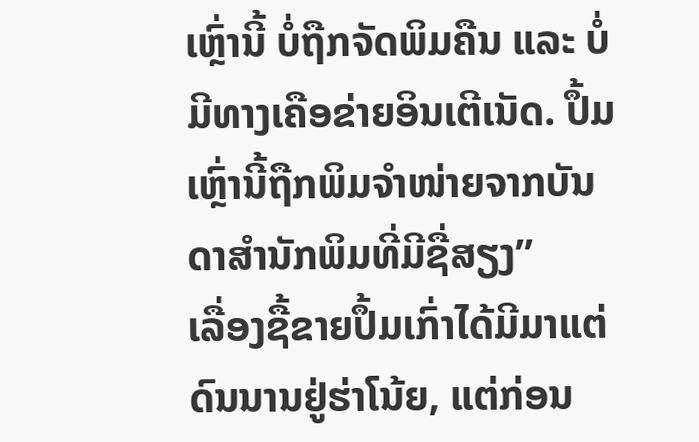ເຫຼົ່ານີ້ ບໍ່ຖືກຈັດພິມຄືນ ແລະ ບໍ່ມີທາງເຄືອຂ່າຍອິນເຕີເນັດ. ປຶ້ມເຫຼົ່ານີ້ຖືກພິມຈຳໜ່າຍຈາກບັນດາສຳນັກພິມທີ່ມີຊື່ສຽງ”
ເລື່ອງຊື້ຂາຍປຶ້ມເກົ່າໄດ້ມີມາແຕ່ດົນນານຢູ່ຮ່າໂນ້ຍ, ແຕ່ກ່ອນ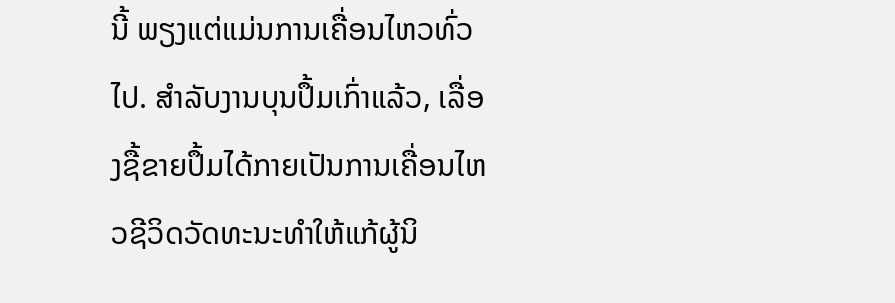ນີ້ ພຽງແຕ່ແມ່ນການເຄື່ອນໄຫວທົ່ວໄປ. ສຳລັບງານບຸນປຶ້ມເກົ່າແລ້ວ, ເລື່ອງຊື້ຂາຍປຶ້ມໄດ້ກາຍເປັນການເຄື່ອນໄຫວຊີວິດວັດທະນະທຳໃຫ້ແກ້ຜູ້ນິ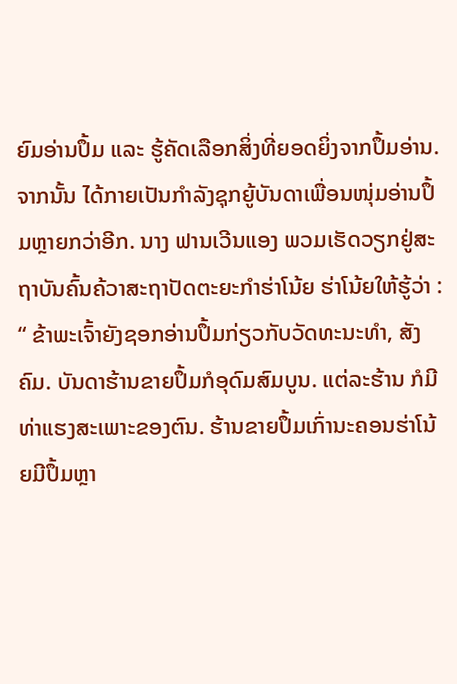ຍົມອ່ານປຶ້ມ ແລະ ຮູ້ຄັດເລືອກສິ່ງທີ່ຍອດຍິ່ງຈາກປຶ້ມອ່ານ. ຈາກນັ້ນ ໄດ້ກາຍເປັນກຳລັງຊຸກຍູ້ບັນດາເພື່ອນໜຸ່ມອ່ານປຶ້ມຫຼາຍກວ່າອີກ. ນາງ ຟານເວີນແອງ ພວມເຮັດວຽກຢູ່ສະຖາບັນຄົ້ນຄ້ວາສະຖາປັດຕະຍະກຳຮ່າໂນ້ຍ ຮ່າໂນ້ຍໃຫ້ຮູ້ວ່າ :
“ ຂ້າພະເຈົ້າຍັງຊອກອ່ານປຶ້ມກ່ຽວກັບວັດທະນະທຳ, ສັງຄົມ. ບັນດາຮ້ານຂາຍປຶ້ມກໍອຸດົມສົມບູນ. ແຕ່ລະຮ້ານ ກໍມີທ່າແຮງສະເພາະຂອງຕົນ. ຮ້ານຂາຍປຶ້ມເກົ່ານະຄອນຮ່າໂນ້ຍມີປຶ້ມຫຼາ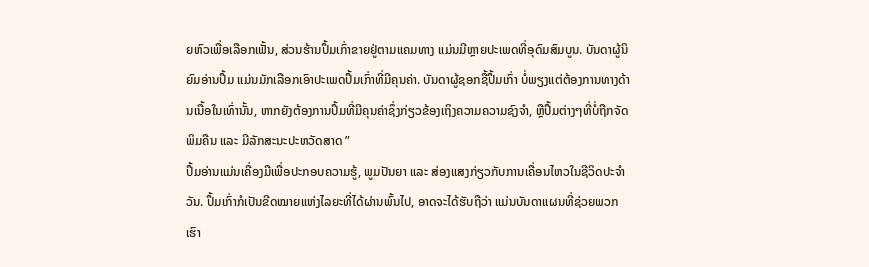ຍຫົວເພື່ອເລືອກເຟັ້ນ, ສ່ວນຮ້ານປຶ້ມເກົ່າຂາຍຢູ່ຕາມແຄມທາງ ແມ່ນມີຫຼາຍປະເພດທີ່ອຸດົມສົມບູນ. ບັນດາຜູ້ນິຍົມອ່ານປຶ້ມ ແມ່ນມັກເລືອກເອົາປະເພດປຶ້ມເກົ່າທີ່ມີຄຸນຄ່າ. ບັນດາຜູ້ຊອກຊື້ປຶ້ມເກົ່າ ບໍ່ພຽງແຕ່ຕ້ອງການທາງດ້ານເນື້ອໃນເທົ່ານັ້ນ, ຫາກຍັງຕ້ອງການປຶ້ມທີ່ມີຄຸນຄ່າຊຶ່ງກ່ຽວຂ້ອງເຖິງຄວາມຄວາມຊົງຈຳ, ຫຼືປຶ້ມຕ່າງໆທີ່ບໍ່ຖືກຈັດພິມຄືນ ແລະ ມີລັກສະນະປະຫວັດສາດ ”
ປຶ້ມອ່ານແມ່ນເຄື່ອງມືເພື່ອປະກອບຄວາມຮູ້, ພູມປັນຍາ ແລະ ສ່ອງແສງກ່ຽວກັບການເຄື່ອນໄຫວໃນຊີວິດປະຈຳວັນ. ປຶ້ມເກົ່າກໍເປັນຂີດໝາຍແຫ່ງໄລຍະທີ່ໄດ້ຜ່ານພົ້ນໄປ, ອາດຈະໄດ້ຮັບຖືວ່າ ແມ່ນບັນດາແຜນທີ່ຊ່ວຍພວກເຮົາ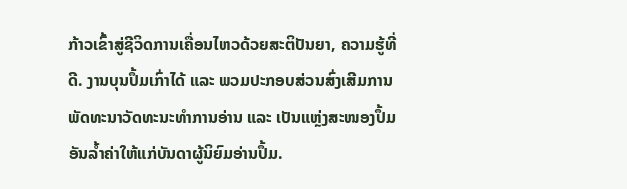ກ້າວເຂົ້າສູ່ຊີວິດການເຄື່ອນໄຫວດ້ວຍສະຕິປັນຍາ, ຄວາມຮູ້ທີ່ດີ. ງານບຸນປຶ້ມເກົ່າໄດ້ ແລະ ພວມປະກອບສ່ວນສົ່ງເສີມການພັດທະນາວັດທະນະທຳການອ່ານ ແລະ ເປັນແຫຼ່ງສະໜອງປຶ້ມອັນລ້ຳຄ່າໃຫ້ແກ່ບັນດາຜູ້ນິຍົມອ່ານປຶ້ມ.